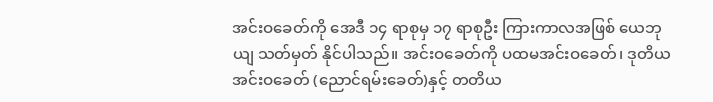အင်းဝခေတ်ကို အေဒီ ၁၄ ရာစုမှ ၁၇ ရာစုဦး ကြားကာလအဖြစ် ယေဘုယျ သတ်မှတ် နိုင်ပါသည်။ အင်းဝခေတ်ကို ပထမအင်းဝခေတ်၊ ဒုတိယအင်းဝခေတ် (ညောင်ရမ်းခေတ်)နှင့် တတိယ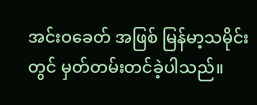အင်းဝခေတ် အဖြစ် မြန်မာ့သမိုင်းတွင် မှတ်တမ်းတင်ခဲ့ပါသည်။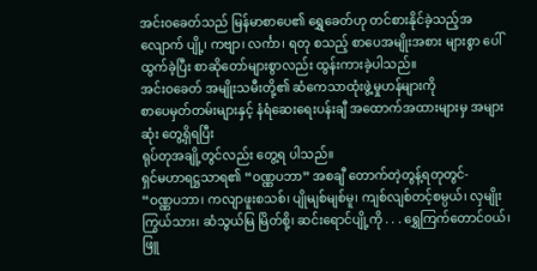အင်းဝခေတ်သည် မြန်မာစာပေ၏ ရွှေခေတ်ဟု တင်စားနိုင်ခဲ့သည့်အလျောက် ပျို့၊ ကဗျာ၊ လင်္ကာ၊ ရတု စသည့် စာပေအမျိုးအစား များစွာ ပေါ်ထွက်ခဲ့ပြီး စာဆိုတော်များစွာလည်း ထွန်းကားခဲ့ပါသည်။
အင်းဝခေတ် အမျိုးသမီးတို့၏ ဆံကေသာထုံးဖွဲ့မှုဟန်များကို
စာပေမှတ်တမ်းများနှင့် နံရံဆေးရေးပန်းချီ အထောက်အထားများမှ အများဆုံး တွေ့ရှိရပြီး
ရုပ်တုအချို့တွင်လည်း တွေ့ရ ပါသည်။
ရှင်မဟာရဋ္ဌသာရ၏ “ဝဏ္ဏပဘာ” အစချီ တောက်တဲ့တွန့်ရတုတွင်-
“ဝဏ္ဏပဘာ၊ ကလျာဖူးစသစ်၊ ပျိုမျစ်မျစ်မူ၊ ကျစ်လျစ်တင့်စမ္ပယ်၊ လှမျိုးကြွယ်သား၊ ဆံသွယ်မြ မြိတ်စို့၊ ဆင်းရောင်ပျို့ကို . . . ရွှေကြက်တောင်ဝယ်၊ ဖြူ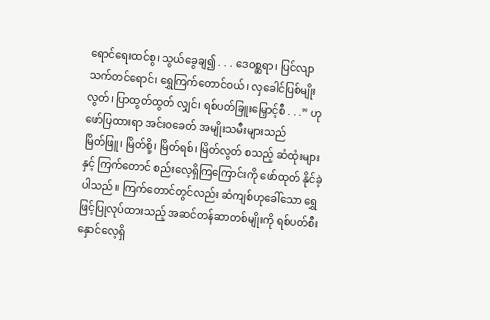ရောင်ရေးထင်စွ၊ သွယ်ခွေချ၍ . . . ဒေဝစ္ဆရာ၊ ပြင်လျာသက်တင်ရောင်၊ ရွှေကြက်တောင်ဝယ်၊ လှခေါင်ပြစ်မျိုးလွတ်၊ ပြာထွတ်ထွတ် လျှင်၊ ရစ်ပတ်ခြူးမြှောင့်စီ . . .” ဟု ဖော်ပြထားရာ အင်းဝခေတ် အမျိုးသမီးများသည်
မြိတ်ဖြူ၊ မြိတ်စို့၊ မြိတ်ရစ်၊ မြိတ်လွတ် စသည့် ဆံထုံးများနှင့် ကြက်တောင် စည်းလေ့ရှိကြကြောင်းကို ဖော်ထုတ် နိုင်ခဲ့ပါသည်။ ကြက်တောင်တွင်လည်း ဆံကျစ်ဟုခေါ်သော ရွှေဖြင့်ပြုလုပ်ထားသည့် အဆင်တန်ဆာတစ်မျိုးကို ရစ်ပတ်စီးနှောင်လေ့ရှိ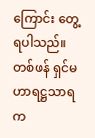ကြောင်း တွေ့ရပါသည်။ တစ်ဖန် ရှင်မဟာရဋ္ဌသာရက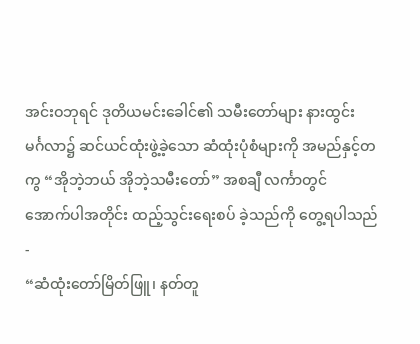အင်းဝဘုရင် ဒုတိယမင်းခေါင်၏ သမီးတော်များ နားထွင်း
မင်္ဂလာ၌ ဆင်ယင်ထုံးဖွဲ့ခဲ့သော ဆံထုံးပုံစံများကို အမည်နှင့်တကွ “အိုဘဲ့ဘယ် အိုဘဲ့သမီးတော်” အစချီ လင်္ကာတွင်
အောက်ပါအတိုင်း ထည့်သွင်းရေးစပ် ခဲ့သည်ကို တွေ့ရပါသည်-
“ဆံထုံးတော်မြိတ်ဖြူ၊ နတ်တူ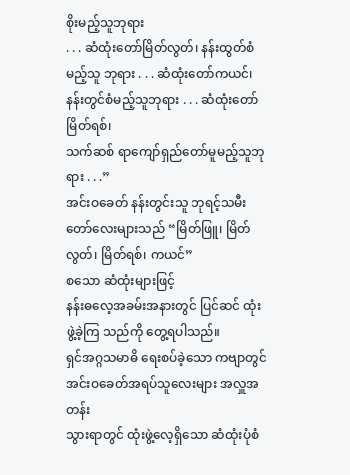စိုးမည့်သူဘုရား
. . . ဆံထုံးတော်မြိတ်လွတ်၊ နန်းထွတ်စံမည့်သူ ဘုရား . . . ဆံထုံးတော်ကယင်၊ နန်းတွင်စံမည့်သူဘုရား . . . ဆံထုံးတော်မြိတ်ရစ်၊
သက်ဆစ် ရာကျော်ရှည်တော်မူမည့်သူဘုရား . . .”
အင်းဝခေတ် နန်းတွင်းသူ ဘုရင့်သမီးတော်လေးများသည် “မြိတ်ဖြူ၊ မြိတ်လွတ်၊ မြိတ်ရစ်၊ ကယင်”
စသော ဆံထုံးများဖြင့်
နန်းဓလေ့အခမ်းအနားတွင် ပြင်ဆင် ထုံးဖွဲ့ခဲ့ကြ သည်ကို တွေ့ရပါသည်။
ရှင်အဂ္ဂသမာဓိ ရေးစပ်ခဲ့သော ကဗျာတွင် အင်းဝခေတ်အရပ်သူလေးများ အလှူအတန်း
သွားရာတွင် ထုံးဖွဲ့လေ့ရှိသော ဆံထုံးပုံစံ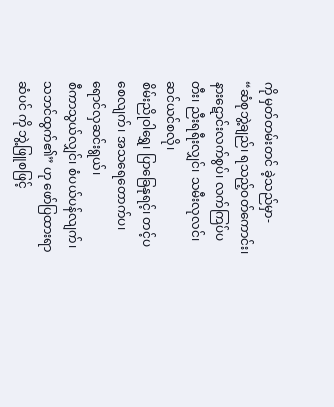ကို မှတ်တမ်းတင် ခဲ့သည်မှာ-
“ဆံစုဘွဲ့ချည်၊ ရသည့်ဝတ်ကောင်း၊
နားဋောင်းလက်စွပ်၊ လက်ကြပ်ပတီး၊ ညီးရရီးလျှင်၊ သမီးလုလင်၊ ဆင်ယင်စလို၊
စိမ်းညိုဝါရွှေ၊ ပြာခြေနုရင့်၊ တင့်ပစေလျက်၊ အသရေတောက်ပ၊ ရောင်လှဆင်းရွယ်၊
စီကာသွယ်လျှင်၊ စံပယ်ပန်လျက်၊ သဘင်ထွက်၏” ဟု ဖော်ပြထားရာ ဆံပင် ကို ဘွဲ့ဖြူစဖြင့်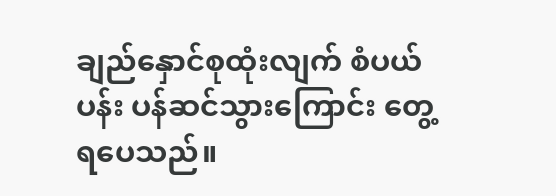ချည်နှောင်စုထုံးလျက် စံပယ်ပန်း ပန်ဆင်သွားကြောင်း တွေ့ရပေသည်။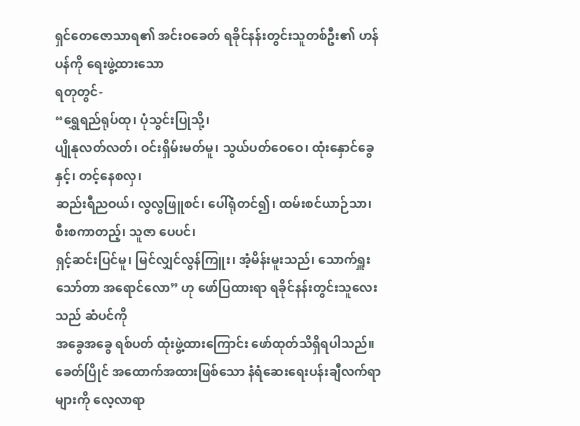ရှင်တေဇောသာရ၏ အင်းဝခေတ် ရခိုင်နန်းတွင်းသူတစ်ဦး၏ ဟန်ပန်ကို ရေးဖွဲ့ထားသော
ရတုတွင်-
“ရွှေရည်ရုပ်ထု၊ ပုံသွင်းပြုသို့၊
ပျိုနုလတ်လတ်၊ ဝင်းရှိမ်းမတ်မူ၊ သွယ်ပတ်ဝေဝေ၊ ထုံးနှောင်ခွေနှင့်၊ တင့်နေစလှ၊
ဆည်းရီညဝယ်၊ လွလွဖြူစင်၊ ပေါ်ရုံတင်၍၊ ထမ်းစင်ယာဉ်သာ၊ စီးစကာတည့်၊ သူဇာ ပေပင်၊
ရှင့်ဆင်းပြင်မူ၊ မြင်လျှင်လွန်ကြူး၊ အံ့မိန်းမူးသည်၊ သောက်ရှူးသော်တာ အရောင်လော” ဟု ဖော်ပြထားရာ ရခိုင်နန်းတွင်းသူလေးသည် ဆံပင်ကို
အခွေအခွေ ရစ်ပတ် ထုံးဖွဲ့ထားကြောင်း ဖော်ထုတ်သိရှိရပါသည်။
ခေတ်ပြိုင် အထောက်အထားဖြစ်သော နံရံဆေးရေးပန်းချီလက်ရာများကို လေ့လာရာ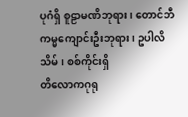ပုဂံရှိ စူဠာမဏိဘုရား၊ တောင်ဘီကမ္မကျောင်းဦးဘုရား၊ ဥပါလိသိမ်၊ စစ်ကိုင်းရှိ
တိလောကဂုရု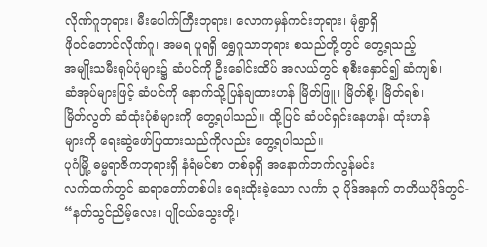လိုဏ်ဂူဘုရား၊ မီးပေါက်ကြီးဘုရား၊ လောကမှန်ကင်းဘုရား၊ မုံရွာရှိ
ဖိုဝင်တောင်လိုဏ်ဂူ၊ အမရ ပူရရှိ ရွှေဂူသာဘုရား စသည်တို့တွင် တွေ့ရသည့်
အမျိုးသမီးရုပ်ပုံများ၌ ဆံပင်ကို ဦးခေါင်းထိပ် အလယ်တွင် စုစီးနှောင်၍ ဆံကျစ်၊
ဆံအုပ်များဖြင့် ဆံပင်ကို နောက်သို့ပြန်ချထားဟန် မြိတ်ဖြူ၊ မြိတ်စို့၊ မြိတ်ရစ်၊
မြိတ်လွတ် ဆံထုံးပုံစံများကို တွေ့ရပါသည်။ ထို့ပြင် ဆံပင်ရှင်းနေဟန်၊ ထုံးဟန်
များကို ရေးဆွဲဖော်ပြထားသည်ကိုလည်း တွေ့ရပါသည်။
ပုဂံမြို့ ဓမ္မရာဇိကဘုရားရှိ နံရံမင်စာ တစ်ခုရှိ အနောက်ဘက်လွန်မင်း
လက်ထက်တွင် ဆရာတော်တစ်ပါး ရေးထိုးခဲ့သော လင်္ကာ ၃ ပိုဒ်အနက် တတိယပိုဒ်တွင်-
“နတ်သွင်ညိမ့်လေး၊ ပျိုငယ်သွေးတို့၊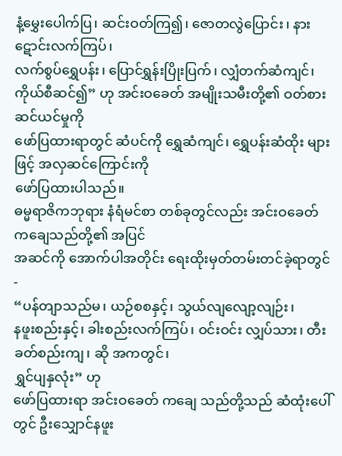နံ့မွှေးပေါက်ပြ၊ ဆင်းဝတ်ကြ၍၊ ဇောတလွဲပြောင်း၊ နား ဋောင်းလက်ကြပ်၊
လက်စွပ်ရွှေပန်း၊ ပြောင်ရွှန်းပြိုးပြက်၊ လျှံတက်ဆံကျင်၊ ကိုယ်စီဆင်၍” ဟု အင်းဝခေတ် အမျိုးသမီးတို့၏ ဝတ်စားဆင်ယင်မှုကို
ဖော်ပြထားရာတွင် ဆံပင်ကို ရွှေဆံကျင်၊ ရွှေပန်းဆံထိုး များဖြင့် အလှဆင်ကြောင်းကို
ဖော်ပြထားပါသည်။
ဓမ္မရာဇိကဘုရား နံရံမင်စာ တစ်ခုတွင်လည်း အင်းဝခေတ် ကချေသည်တို့၏ အပြင်
အဆင်ကို အောက်ပါအတိုင်း ရေးထိုးမှတ်တမ်းတင်ခဲ့ရာတွင်-
“ပန်တျာသည်မ၊ ယဉ်စစနှင့်၊ သွယ်လျလျော့လျဉ်း၊
နဖူးစည်းနှင့်၊ ခါးစည်းလက်ကြပ်၊ ဝင်းဝင်း လျှပ်သား၊ တီးခတ်စည်းကျ၊ ဆို အကတွင်၊
ရွှင်ပျနှလုံး” ဟု
ဖော်ပြထားရာ အင်းဝခေတ် ကချေ သည်တို့သည် ဆံထုံးပေါ်တွင် ဦးသျှောင်နဖူး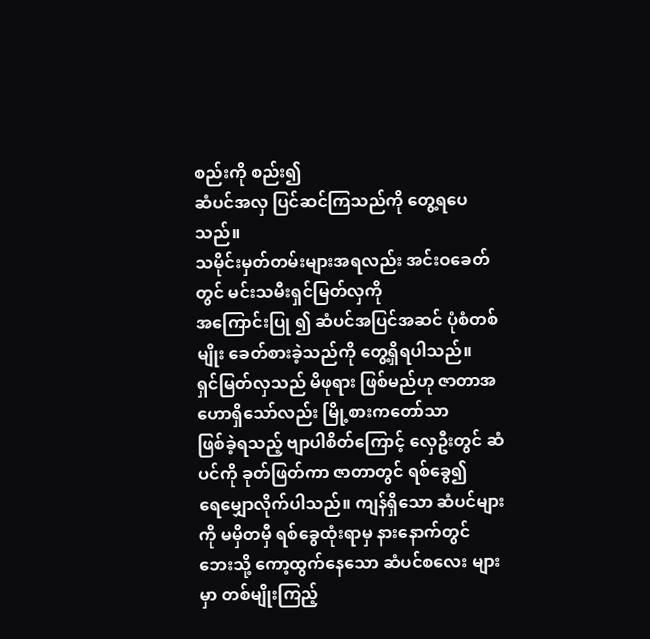စည်းကို စည်း၍
ဆံပင်အလှ ပြင်ဆင်ကြသည်ကို တွေ့ရပေသည်။
သမိုင်းမှတ်တမ်းများအရလည်း အင်းဝခေတ်တွင် မင်းသမီးရှင်မြတ်လှကို
အကြောင်းပြု ၍ ဆံပင်အပြင်အဆင် ပုံစံတစ်မျိုး ခေတ်စားခဲ့သည်ကို တွေ့ရှိရပါသည်။
ရှင်မြတ်လှသည် မိဖုရား ဖြစ်မည်ဟု ဇာတာအဟောရှိသော်လည်း မြို့စားကတော်သာ
ဖြစ်ခဲ့ရသည့် ဗျာပါစိတ်ကြောင့် လှေဦးတွင် ဆံပင်ကို ခုတ်ဖြတ်ကာ ဇာတာတွင် ရစ်ခွေ၍
ရေမျှောလိုက်ပါသည်။ ကျန်ရှိသော ဆံပင်များကို မမှိတမှီ ရစ်ခွေထုံးရာမှ နားနောက်တွင်
ဘေးသို့ ကော့ထွက်နေသော ဆံပင်စလေး များမှာ တစ်မျိုးကြည့်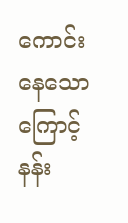ကောင်းနေသောကြောင့်
နန်း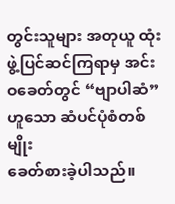တွင်းသူများ အတုယူ ထုံးဖွဲ့ပြင်ဆင်ကြရာမှ အင်းဝခေတ်တွင် “ဗျာပါဆံ” ဟူသော ဆံပင်ပုံစံတစ်မျိုး
ခေတ်စားခဲ့ပါသည်။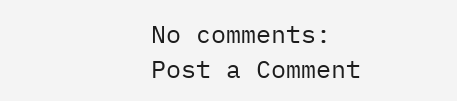No comments:
Post a Comment